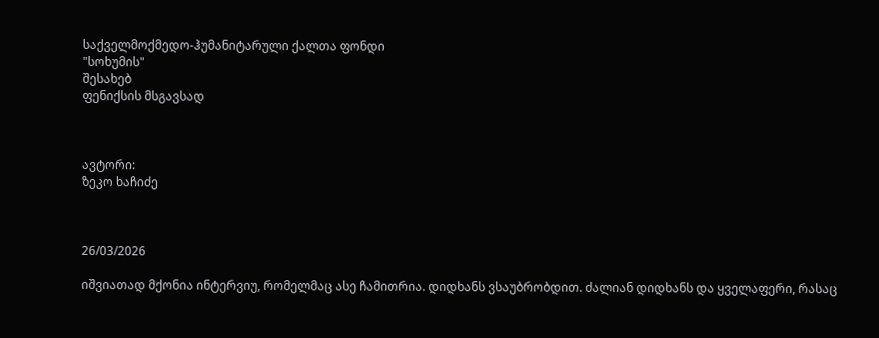საქველმოქმედო-ჰუმანიტარული ქალთა ფონდი
"სოხუმის"
შესახებ
ფენიქსის მსგავსად



ავტორი:
ზეკო ხაჩიძე



26/03/2026

იშვიათად მქონია ინტერვიუ, რომელმაც ასე ჩამითრია. დიდხანს ვსაუბრობდით. ძალიან დიდხანს და ყველაფერი, რასაც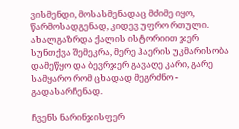ვისმენდი, მოსასმენადაც მძიმე იყო, წარმოსადგენად, კიდევ უფრო რთული. ახალგაზრდა ქალის ისტორიით ჯერ სუნთქვა შემეკრა, მერე ჰაერის უკმარისობა დამეწყო და ბევრჯერ გავაღე კარი, გარე სამყარო რომ ცხადად მეგრძნო - გადასარჩენად.

ჩვენს ნარინჯისფერ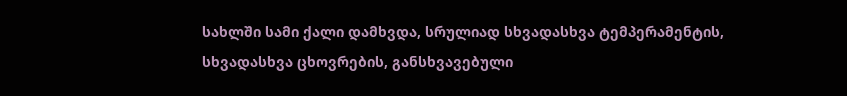სახლში სამი ქალი დამხვდა, სრულიად სხვადასხვა ტემპერამენტის, სხვადასხვა ცხოვრების, განსხვავებული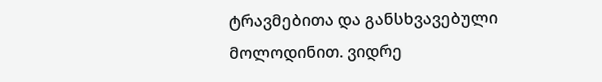ტრავმებითა და განსხვავებული მოლოდინით. ვიდრე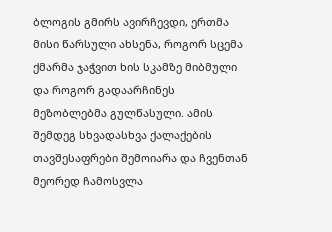ბლოგის გმირს ავირჩევდი, ერთმა მისი წარსული ახსენა, როგორ სცემა ქმარმა ჯაჭვით ხის სკამზე მიბმული და როგორ გადაარჩინეს მეზობლებმა გულწასული. ამის შემდეგ სხვადასხვა ქალაქების თავშესაფრები შემოიარა და ჩვენთან მეორედ ჩამოსვლა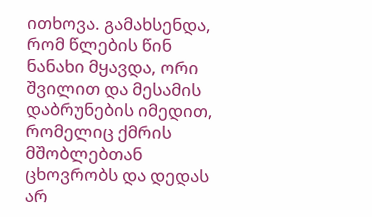ითხოვა. გამახსენდა, რომ წლების წინ ნანახი მყავდა, ორი შვილით და მესამის დაბრუნების იმედით, რომელიც ქმრის მშობლებთან ცხოვრობს და დედას არ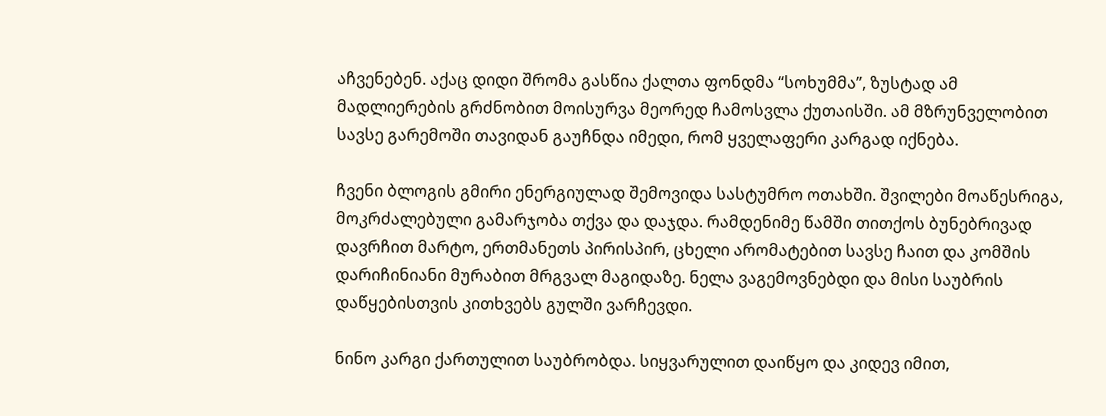აჩვენებენ. აქაც დიდი შრომა გასწია ქალთა ფონდმა “სოხუმმა”, ზუსტად ამ მადლიერების გრძნობით მოისურვა მეორედ ჩამოსვლა ქუთაისში. ამ მზრუნველობით სავსე გარემოში თავიდან გაუჩნდა იმედი, რომ ყველაფერი კარგად იქნება.

ჩვენი ბლოგის გმირი ენერგიულად შემოვიდა სასტუმრო ოთახში. შვილები მოაწესრიგა, მოკრძალებული გამარჯობა თქვა და დაჯდა. რამდენიმე წამში თითქოს ბუნებრივად დავრჩით მარტო, ერთმანეთს პირისპირ, ცხელი არომატებით სავსე ჩაით და კომშის დარიჩინიანი მურაბით მრგვალ მაგიდაზე. ნელა ვაგემოვნებდი და მისი საუბრის დაწყებისთვის კითხვებს გულში ვარჩევდი.

ნინო კარგი ქართულით საუბრობდა. სიყვარულით დაიწყო და კიდევ იმით,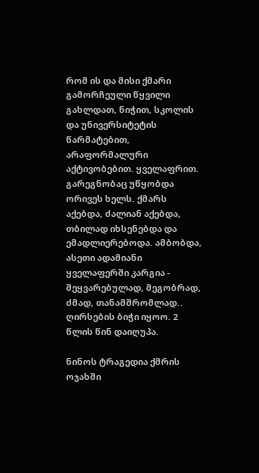რომ ის და მისი ქმარი გამორჩეული წყვილი გახლდათ, ნიჭით, სკოლის და უნივერსიტეტის წარმატებით, არაფორმალური აქტივობებით. ყველაფრით. გარეგნობაც უწყობდა ორივეს ხელს. ქმარს აქებდა, ძალიან აქებდა, თბილად იხსენებდა და ემადლიერებოდა. ამბობდა, ასეთი ადამიანი ყველაფერში კარგია - შეყვარებულად, მეგობრად, ძმად, თანამშრომლად.. ღირსების ბიჭი იყოო. 2 წლის წინ დაიღუპა.

ნინოს ტრაგედია ქმრის ოჯახში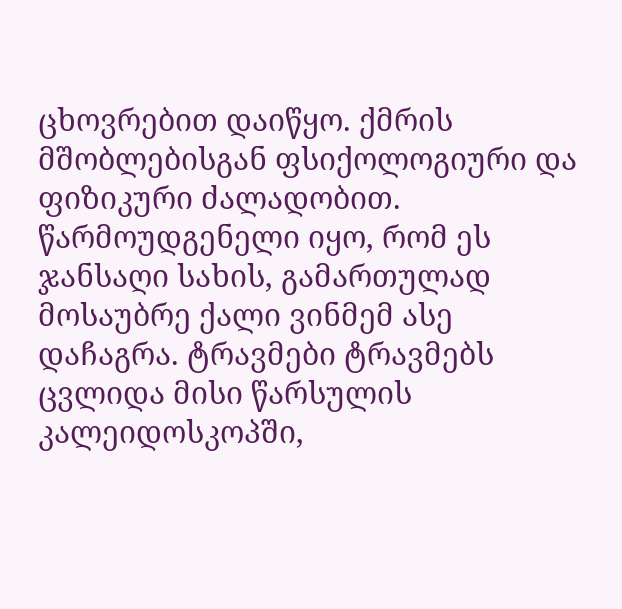ცხოვრებით დაიწყო. ქმრის მშობლებისგან ფსიქოლოგიური და ფიზიკური ძალადობით. წარმოუდგენელი იყო, რომ ეს ჯანსაღი სახის, გამართულად მოსაუბრე ქალი ვინმემ ასე დაჩაგრა. ტრავმები ტრავმებს ცვლიდა მისი წარსულის კალეიდოსკოპში,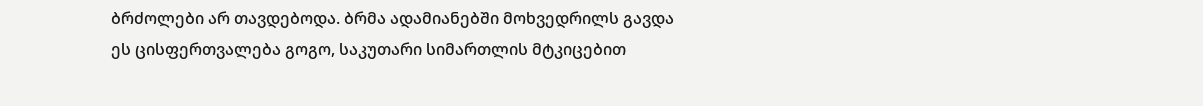ბრძოლები არ თავდებოდა. ბრმა ადამიანებში მოხვედრილს გავდა ეს ცისფერთვალება გოგო, საკუთარი სიმართლის მტკიცებით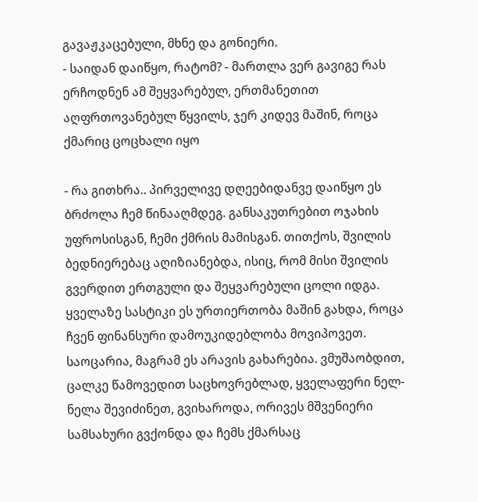გავაჟკაცებული, მხნე და გონიერი.
- საიდან დაიწყო, რატომ? - მართლა ვერ გავიგე რას ერჩოდნენ ამ შეყვარებულ, ერთმანეთით აღფრთოვანებულ წყვილს, ჯერ კიდევ მაშინ, როცა ქმარიც ცოცხალი იყო

- რა გითხრა.. პირველივე დღეებიდანვე დაიწყო ეს ბრძოლა ჩემ წინააღმდეგ. განსაკუთრებით ოჯახის უფროსისგან, ჩემი ქმრის მამისგან. თითქოს, შვილის ბედნიერებაც აღიზიანებდა, ისიც, რომ მისი შვილის გვერდით ერთგული და შეყვარებული ცოლი იდგა. ყველაზე სასტიკი ეს ურთიერთობა მაშინ გახდა, როცა ჩვენ ფინანსური დამოუკიდებლობა მოვიპოვეთ. საოცარია, მაგრამ ეს არავის გახარებია. ვმუშაობდით, ცალკე წამოვედით საცხოვრებლად, ყველაფერი ნელ-ნელა შევიძინეთ, გვიხაროდა, ორივეს მშვენიერი სამსახური გვქონდა და ჩემს ქმარსაც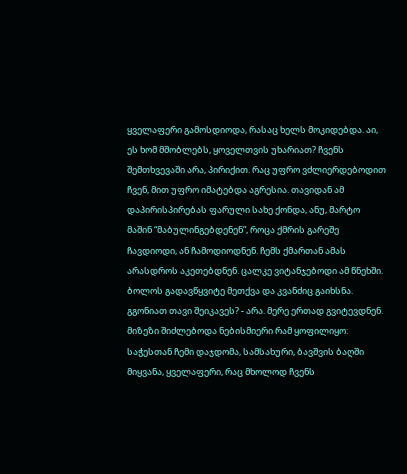ყველაფერი გამოსდიოდა, რასაც ხელს მოკიდებდა. აი, ეს ხომ მშობლებს, ყოველთვის უხარიათ? ჩვენს შემთხვევაში არა, პირიქით. რაც უფრო ვძლიერდებოდით ჩვენ, მით უფრო იმატებდა აგრესია. თავიდან ამ დაპირისპირებას ფარული სახე ქონდა, ანუ, მარტო მაშინ “მაბულინგებდენენ”, როცა ქმრის გარეშე ჩავდიოდი, ან ჩამოდიოდნენ. ჩემს ქმართან ამას არასდროს აკეთებდნენ. ცალკე ვიტანჯებოდი ამ წნეხში. ბოლოს გადავწყვიტე მეთქვა და კვანძიც გაიხსნა. გგონიათ თავი შეიკავეს? - არა. მერე ერთად გვიტევდნენ. მიზეზი შიძლებოდა ნებისმიერი რამ ყოფილიყო: საჭესთან ჩემი დაჯდომა, სამსახური, ბავშვის ბაღში მიყვანა, ყველაფერი, რაც მხოლოდ ჩვენს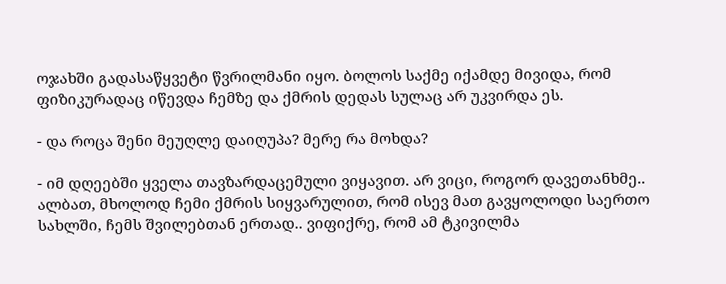ოჯახში გადასაწყვეტი წვრილმანი იყო. ბოლოს საქმე იქამდე მივიდა, რომ ფიზიკურადაც იწევდა ჩემზე და ქმრის დედას სულაც არ უკვირდა ეს.

- და როცა შენი მეუღლე დაიღუპა? მერე რა მოხდა?

- იმ დღეებში ყველა თავზარდაცემული ვიყავით. არ ვიცი, როგორ დავეთანხმე.. ალბათ, მხოლოდ ჩემი ქმრის სიყვარულით, რომ ისევ მათ გავყოლოდი საერთო სახლში, ჩემს შვილებთან ერთად.. ვიფიქრე, რომ ამ ტკივილმა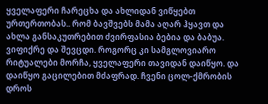ყველაფერი ჩარეცხა და ახლიდან ვიწყებთ ურთერთობას.. რომ ბავშვებს მამა აღარ ჰყავთ და ახლა განსაკუთრებით ძვირფასია ბებია და ბაბუა. ვიფიქრე და შევცდი. როგორც კი სამგლოვიარო რიტუალები მორჩა, ყველაფერი თავიდან დაიწყო. და დაიწყო გაცილებით მძაფრად. ჩვენი ცოლ-ქმრობის დროს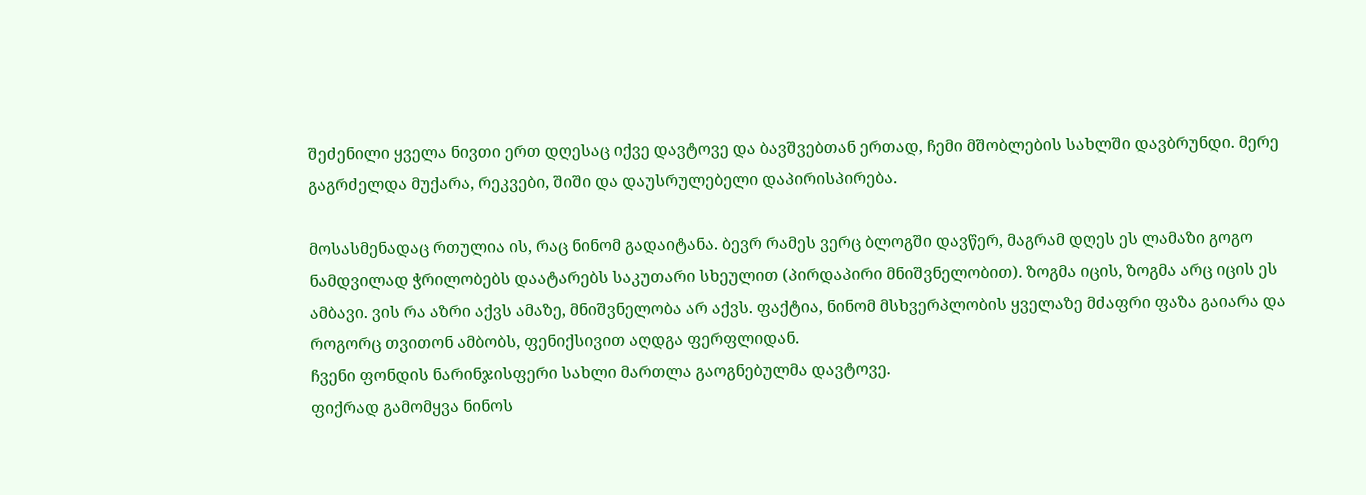შეძენილი ყველა ნივთი ერთ დღესაც იქვე დავტოვე და ბავშვებთან ერთად, ჩემი მშობლების სახლში დავბრუნდი. მერე გაგრძელდა მუქარა, რეკვები, შიში და დაუსრულებელი დაპირისპირება.

მოსასმენადაც რთულია ის, რაც ნინომ გადაიტანა. ბევრ რამეს ვერც ბლოგში დავწერ, მაგრამ დღეს ეს ლამაზი გოგო ნამდვილად ჭრილობებს დაატარებს საკუთარი სხეულით (პირდაპირი მნიშვნელობით). ზოგმა იცის, ზოგმა არც იცის ეს ამბავი. ვის რა აზრი აქვს ამაზე, მნიშვნელობა არ აქვს. ფაქტია, ნინომ მსხვერპლობის ყველაზე მძაფრი ფაზა გაიარა და როგორც თვითონ ამბობს, ფენიქსივით აღდგა ფერფლიდან.
ჩვენი ფონდის ნარინჯისფერი სახლი მართლა გაოგნებულმა დავტოვე.
ფიქრად გამომყვა ნინოს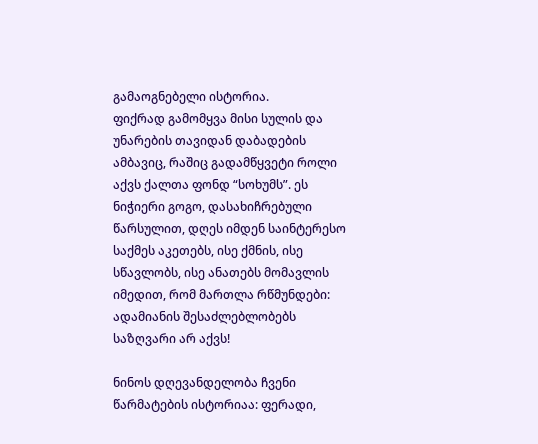გამაოგნებელი ისტორია.
ფიქრად გამომყვა მისი სულის და უნარების თავიდან დაბადების ამბავიც, რაშიც გადამწყვეტი როლი აქვს ქალთა ფონდ “სოხუმს”. ეს ნიჭიერი გოგო, დასახიჩრებული წარსულით, დღეს იმდენ საინტერესო საქმეს აკეთებს, ისე ქმნის, ისე სწავლობს, ისე ანათებს მომავლის იმედით, რომ მართლა რწმუნდები: ადამიანის შესაძლებლობებს საზღვარი არ აქვს!

ნინოს დღევანდელობა ჩვენი წარმატების ისტორიაა: ფერადი,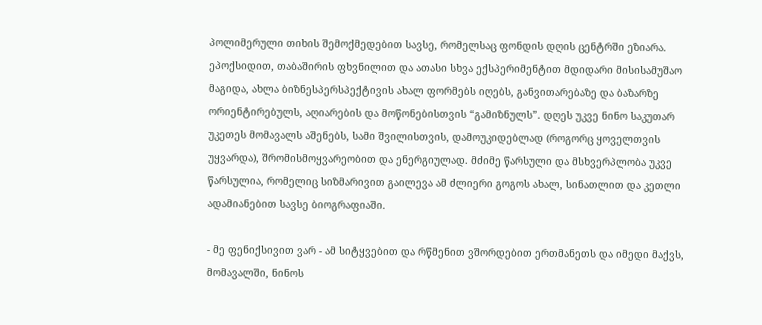პოლიმერული თიხის შემოქმედებით სავსე, რომელსაც ფონდის დღის ცენტრში ეზიარა. ეპოქსიდით, თაბაშირის ფხვნილით და ათასი სხვა ექსპერიმენტით მდიდარი მისისამუშაო მაგიდა, ახლა ბიზნესპერსპექტივის ახალ ფორმებს იღებს, განვითარებაზე და ბაზარზე ორიენტირებულს, აღიარების და მოწონებისთვის “გამიზნულს”. დღეს უკვე ნინო საკუთარ უკეთეს მომავალს აშენებს, სამი შვილისთვის, დამოუკიდებლად (როგორც ყოველთვის უყვარდა), შრომისმოყვარეობით და ენერგიულად. მძიმე წარსული და მსხვერპლობა უკვე წარსულია, რომელიც სიზმარივით გაილევა ამ ძლიერი გოგოს ახალ, სინათლით და კეთლი ადამიანებით სავსე ბიოგრაფიაში.

- მე ფენიქსივით ვარ - ამ სიტყვებით და რწმენით ვშორდებით ერთმანეთს და იმედი მაქვს, მომავალში, ნინოს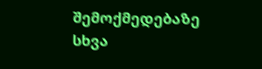შემოქმედებაზე სხვა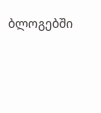ბლოგებში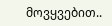მოვყვებით..